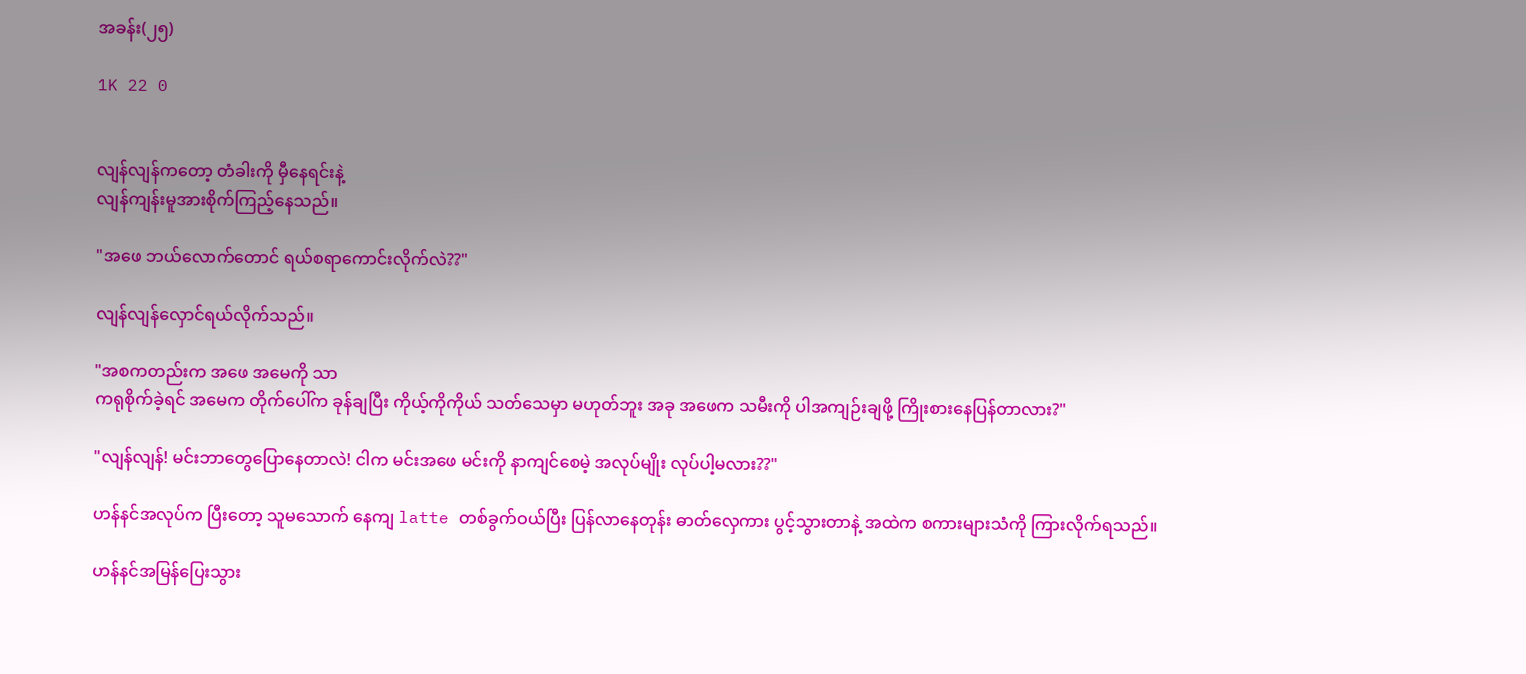အခန်း(၂၅)

1K 22 0


လျန်လျန်ကတော့ တံခါးကို မှီနေရင်းနဲ့
လျန်ကျန်းမူအားစိုက်ကြည့်နေသည်။

"အဖေ ဘယ်လောက်တောင် ရယ်စရာကောင်းလိုက်လဲ??"

လျန်လျန်လှောင်ရယ်လိုက်သည်။

"အစကတည်းက အဖေ အမေကို သာ
ကရုစိုက်ခဲ့ရင် အမေက တိုက်ပေါ်က ခုန်ချပြီး ကိုယ့်ကိုကိုယ် သတ်သေမှာ မဟုတ်ဘူး အခု အဖေက သမီးကို ပါအကျဉ်းချဖို့ ကြိုးစားနေပြန်တာလား?"

"လျန်လျန်! မင်းဘာတွေပြောနေတာလဲ! ငါက မင်းအဖေ မင်းကို နာကျင်စေမဲ့ အလုပ်မျိုး လုပ်ပါ့မလား??"

ဟန်နင်အလုပ်က ပြီး‌တော့ သူမသောက် နေကျ latte တစ်ခွက်ဝယ်ပြီး ပြန်လာနေတုန်း ဓာတ်လှေကား ပွင့်သွားတာနဲ့ အထဲက စကားများသံကို ကြားလိုက်ရသည်။

ဟန်နင်အမြန်ပြေးသွား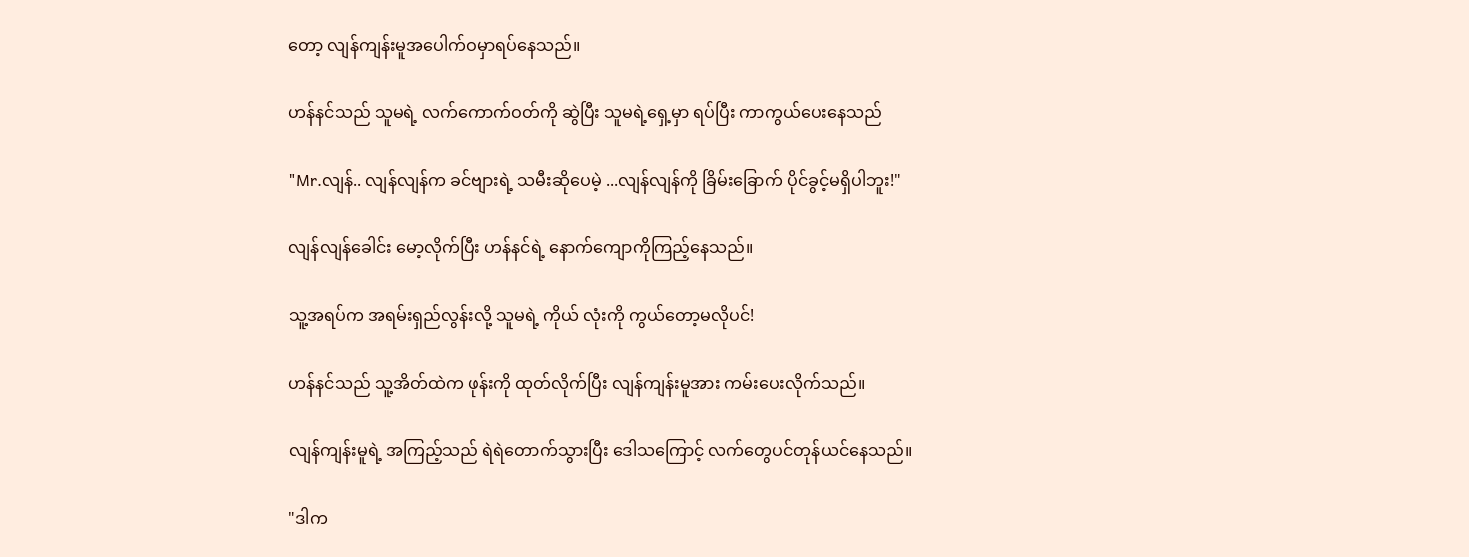တော့ လျန်ကျန်းမူအပေါက်ဝမှာရပ်နေသည်။

ဟန်နင်သည် သူမရဲ့ လက်ကောက်ဝတ်ကို ဆွဲပြီး သူမရဲ့ရှေ့မှာ ရပ်ပြီး ကာကွယ်ပေးနေသည်

"Mr.လျန်.. လျန်လျန်က ခင်ဗျားရဲ့ သမီးဆိုပေမဲ့ ...လျန်လျန်ကို ခြိမ်းခြောက် ပိုင်ခွင့်မရှိပါဘူး!"

လျန်လျန်ခေါင်း မော့လိုက်ပြီး ဟန်နင်ရဲ့ နောက်ကျောကိုကြည့်နေသည်။

သူ့အရပ်က အရမ်းရှည်လွန်းလို့ သူမရဲ့ ကိုယ် လုံးကို ကွယ်တော့မလိုပင်!

ဟန်နင်သည် သူ့အိတ်ထဲက ဖုန်းကို ထုတ်လိုက်ပြီး လျန်ကျန်းမူအား ကမ်းပေးလိုက်သည်။

လျန်ကျန်းမူရဲ့ အကြည့်သည် ရဲရဲတောက်သွားပြီး ဒေါသကြောင့် လက်တွေပင်တုန်ယင်နေသည်။

"ဒါက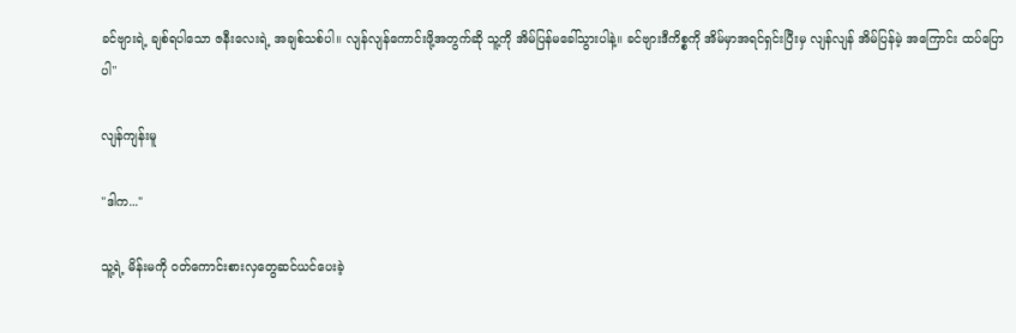ခင်ဗျားရဲ့ ချစ်ရပါသော ဇနီးလေးရဲ့ အချစ်သစ်ပါ။ လျန်လျန်ကောင်းဖို့အတွက်ဆို သူ့ကို အိမ်ပြန်မခေါ်သွားပါနဲ့။ ခင်ဗျားဒီကိစ္စကို အိမ်မှာအရင်ရှင်းပြီးမှ လျန်လျန် အိမ်ပြန်မဲ့ အကြောင်း ထပ်ပြောပါ"

လျန်ကျန်းမူ

"ဒါက..."

သူ့ရဲ့ မိန်းမကို ဝတ်ကောင်းစားလှတွေဆင်ယင်ပေးခဲ့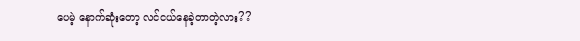ပေမဲ့ နောက်ဆုံးတော့ လင်ငယ်နေခဲ့တာတဲ့လား??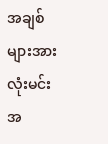အချစ်များအားလုံးမင်းအ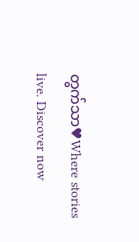တွက်သာ♥Where stories live. Discover now